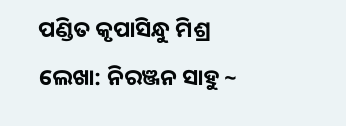ପଣ୍ଡିତ କୃପାସିନ୍ଧୁ ମିଶ୍ର
ଲେଖା: ନିରଞ୍ଜନ ସାହୁ ~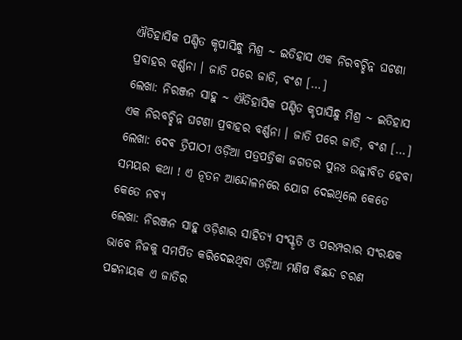ଐତିହାସିକ ପଣ୍ଡିତ କୃପାସିନ୍ଧୁ ମିଶ୍ର ~ ଇତିହାସ ଏକ ନିରବଚ୍ଛିନ୍ନ ଘଟଣା ପ୍ରବାହର ବର୍ଣ୍ଣନା । ଜାତି ପରେ ଜାତି, ବଂଶ […]
ଲେଖା: ନିରଞ୍ଜନ ସାହୁ ~ ଐତିହାସିକ ପଣ୍ଡିତ କୃପାସିନ୍ଧୁ ମିଶ୍ର ~ ଇତିହାସ ଏକ ନିରବଚ୍ଛିନ୍ନ ଘଟଣା ପ୍ରବାହର ବର୍ଣ୍ଣନା । ଜାତି ପରେ ଜାତି, ବଂଶ […]
ଲେଖା: ଦେଵ ତ୍ରିପାଠୀ ଓଡ଼ିଆ ପତ୍ରପତ୍ରିକା ଜଗତର ପୁନଃ ଉଜ୍ଜୀବିତ ହେବା ସମୟର କଥା ! ଏ ନୂତନ ଆନ୍ଦୋଳନରେ ଯୋଗ ଦେଇଥିଲେ କେତେ କେତେ ନବ୍ୟ
ଲେଖା: ନିରଞ୍ଜନ ସାହୁ ଓଡ଼ିଶାର ସାହିତ୍ୟ ସଂସ୍କୃତି ଓ ପରମ୍ପରାର ସଂରକ୍ଷକ ଭାବେ ନିଜକୁ ସମର୍ପିତ କରିଦେଇଥିବା ଓଡ଼ିଆ ମଣିଷ ବିଛନ୍ଦ ଚରଣ ପଟ୍ଟନାୟକ ଏ ଜାତିର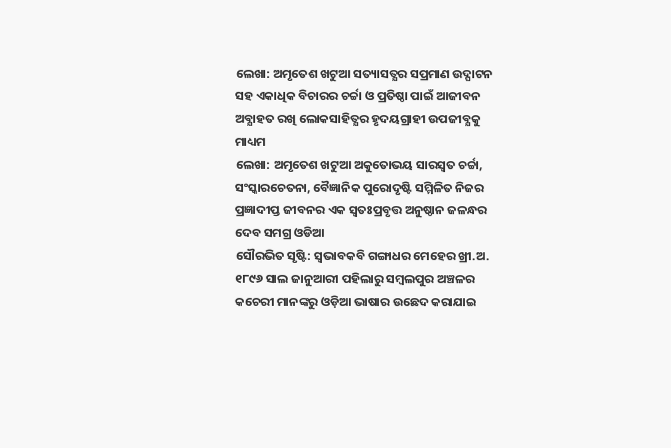ଲେଖା: ଅମୃତେଶ ଖଟୁଆ ସତ୍ୟାସତ୍ଯର ସପ୍ରମାଣ ଉଦ୍ଘାଟନ ସହ ଏକାଧିକ ବିଚାରର ଚର୍ଚ୍ଚା ଓ ପ୍ରତିଷ୍ଠା ପାଇଁ ଆଜୀବନ ଅବ୍ଯାହତ ରଖି ଲୋକସାହିତ୍ଯର ହୃଦୟଗ୍ରାହୀ ଉପଜୀବ୍ଯକୁ ମାଧ୍ୟମ
ଲେଖା: ଅମୃତେଶ ଖଟୁଆ ଅକୁତୋଭୟ ସାରସ୍ଵତ ଚର୍ଚ୍ଚା, ସଂସ୍କାରଚେତନା, ବୈଜ୍ଞାନିକ ପୁରୋଦୃଷ୍ଟି ସମ୍ମିଳିତ ନିଜର ପ୍ରଜ୍ଞାଦୀପ୍ତ ଜୀବନର ଏକ ସ୍ଵତଃପ୍ରବୃତ୍ତ ଅନୁଷ୍ଠାନ ଜଳନ୍ଧର ଦେବ ସମଗ୍ର ଓଡିଆ
ସୌରଭିତ ସୃଷ୍ଟି: ସ୍ଵଭାବକବି ଗଙ୍ଗାଧର ମେହେର ଖ୍ରୀ.ଅ. ୧୮୯୬ ସାଲ ଜାନୁଆରୀ ପହିଲାରୁ ସମ୍ବଲପୁର ଅଞ୍ଚଳର କଚେରୀ ମାନଙ୍କରୁ ଓଡ଼ିଆ ଭାଷାର ଉଛେଦ କରାଯାଇ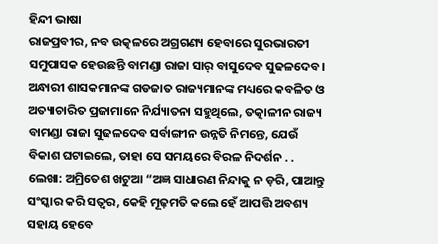ହିନ୍ଦୀ ଭାଷା
ରାଜପ୍ରବୀର, ନବ ଉତ୍କଳରେ ଅଗ୍ରଗଣ୍ୟ ହେବାରେ ସୁରଭାରତୀ ସମୁପାସକ ହେଉଛନ୍ତି ବାମଣ୍ଡା ରାଜା ସାର୍ ବାସୁଦେବ ସୁଢଳଦେବ। ଅନ୍ଧାରୀ ଶାସକମାନଙ୍କ ଗଡଜାତ ରାଜ୍ୟମାନଙ୍କ ମଧ୍ୟରେ କବଳିତ ଓ ଅତ୍ୟାଚାରିତ ପ୍ରଜାମାନେ ନିର୍ଯ୍ୟାତନା ସହୁଥିଲେ, ତତ୍କାଳୀନ ରାଜ୍ୟ ବାମଣ୍ଡା ରାଜା ସୁଢଳଦେବ ସର୍ବାଙ୍ଗୀନ ଉନ୍ନତି ନିମନ୍ତେ, ଯେଉଁ ବିକାଶ ଘଟାଇଲେ, ତାହା ସେ ସମୟରେ ବିରଳ ନିଦର୍ଶନ . .
ଲେଖା: ଅମ୍ରିତେଶ ଖଟୁଆ “ଅଜ୍ଞ ସାଧାରଣ ନିନ୍ଦାକୁ ନ ଡ଼ରି, ପାଆନ୍ତୁ ସଂସ୍କାର କରି ସତ୍ବର, କେହି ମୂଢ଼ମତି କଲେ ହେଁ ଆପତ୍ତି ଅବଶ୍ୟ ସହାୟ ହେବେ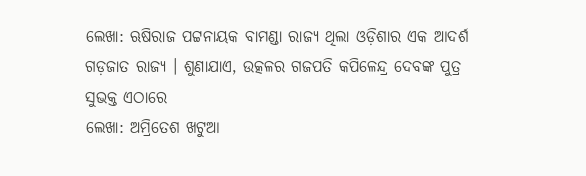ଲେଖା: ଋଷିରାଜ ପଟ୍ଟନାୟକ ବାମଣ୍ଡା ରାଜ୍ୟ ଥିଲା ଓଡ଼ିଶାର ଏକ ଆଦର୍ଶ ଗଡ଼ଜାତ ରାଜ୍ୟ । ଶୁଣାଯାଏ, ଉତ୍କଳର ଗଜପତି କପିଳେନ୍ଦ୍ର ଦେବଙ୍କ ପୁତ୍ର ସୁଭକ୍ତ ଏଠାରେ
ଲେଖା: ଅମ୍ରିତେଶ ଖଟୁଆ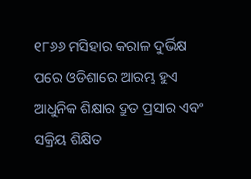୧୮୬୬ ମସିହାର କରାଳ ଦୁର୍ଭିକ୍ଷ ପରେ ଓଡିଶାରେ ଆରମ୍ଭ ହୁଏ ଆଧୁନିକ ଶିକ୍ଷାର ଦ୍ରୁତ ପ୍ରସାର ଏବଂ ସକ୍ରିୟ ଶିକ୍ଷିତ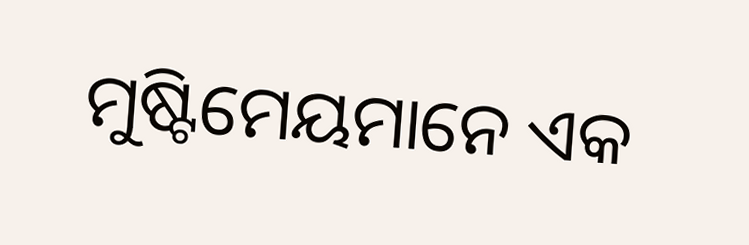ମୁଷ୍ଟିମେୟମାନେ ଏକ